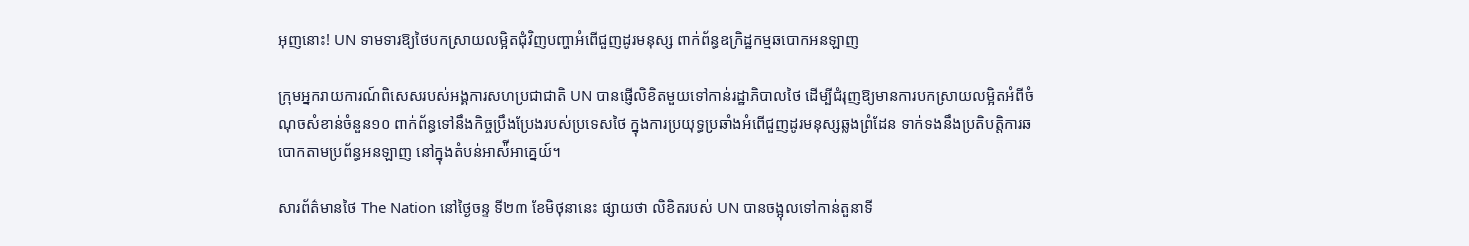អុញនោះ! UN ទាមទារឱ្យថៃបកស្រាយលម្អិតជុំវិញបញ្ហាអំពើជួញដូរមនុស្ស ពាក់ព័ន្ធឧក្រិដ្ឋកម្មឆបោកអនឡាញ

ក្រុមអ្នករាយការណ៍ពិសេសរបស់អង្គការសហប្រជាជាតិ UN បានផ្ញើលិខិតមួយទៅកាន់រដ្ឋាភិបាលថៃ ដើម្បីជំរុញឱ្យមានការបកស្រាយលម្អិតអំពីចំណុចសំខាន់ចំនួន១០ ពាក់ព័ន្ធទៅនឹងកិច្ចប្រឹងប្រែងរបស់ប្រទេសថៃ ក្នុងការប្រយុទ្ធប្រឆាំងអំពើជួញដូរមនុស្សឆ្លងព្រំដែន ទាក់ទងនឹងប្រតិបត្តិការឆបោកតាមប្រព័ន្ធអនឡាញ នៅក្នុងតំបន់អាស៉ីអាគ្នេយ៍។

សារព័ត៌មានថៃ The Nation នៅថ្ងៃចន្ទ ទី២៣ ខែមិថុនានេះ ផ្សាយថា លិខិតរបស់ UN បានចង្អុលទៅកាន់តួនាទី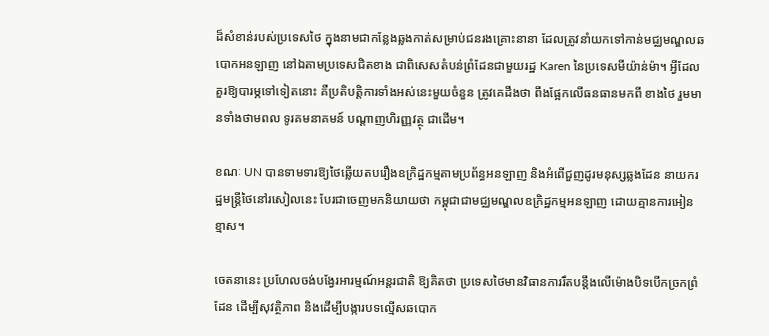ដ៏សំខាន់របស់ប្រទេសថៃ ក្នុងនាមជាកន្លែងឆ្លងកាត់សម្រាប់ជនរងគ្រោះនានា ដែលត្រូវនាំយកទៅកាន់មជ្ឈមណ្ឌលឆបោកអនឡាញ នៅឯតាមប្រទេសជិតខាង ជាពិសេសតំបន់ព្រំដែនជាមួយរដ្ឋ Karen នៃប្រទេសមីយ៉ាន់ម៉ា។ អ្វីដែលគួរឱ្យបារម្ភទៅទៀតនោះ គឺប្រតិបត្តិការទាំងអស់នេះមួយចំនួន ត្រូវគេដឹងថា ពឹងផ្អែកលើធនធានមកពី ខាងថៃ រួមមានទាំងថាមពល ទូរគមនាគមន៍ បណ្តាញហិរញ្ញវត្ថុ ជាដើម។

ខណៈ UN បានទាមទារឱ្យថៃឆ្លើយតបរឿងឧក្រិដ្ឋកម្មតាមប្រព័ន្ធអនឡាញ និងអំពើជួញដូរមនុស្សឆ្លងដែន នាយករដ្ឋមន្ត្រីថៃនៅរសៀលនេះ បែរជាចេញមកនិយាយថា កម្ពុជាជាមជ្ឈមណ្ឌលឧក្រិដ្ឋកម្មអនឡាញ ដោយគ្មានការអៀនខ្មាស។

ចេតនានេះ ប្រហែលចង់បង្វែរអារម្មណ៍អន្តរជាតិ ឱ្យគិតថា ប្រទេសថៃមានវិធានការរឹតបន្តឹងលើម៉ោងបិទបើកច្រកព្រំដែន ដើម្បីសុវត្ថិភាព និងដើម្បីបង្ការបទល្មើសឆបោក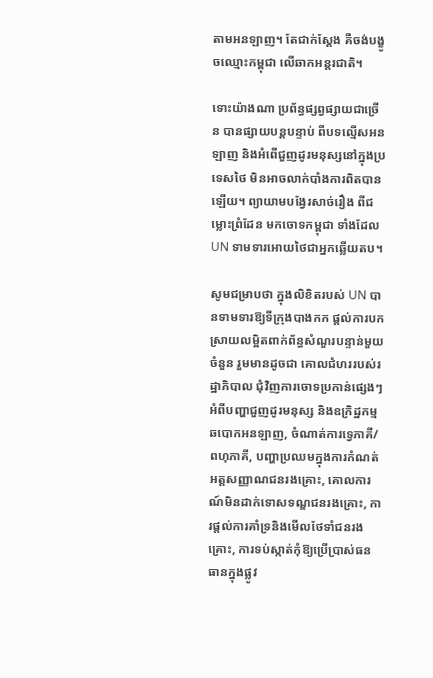តាមអនឡាញ។ តែជាក់ស្ដែង គឺចង់បង្ខូចឈ្មោះកម្ពុជា លើឆាកអន្តរជាតិ។

ទោះយ៉ាងណា ប្រព័ន្ធផ្សព្វផ្សាយជាច្រើន បានផ្សាយបន្តបន្ទាប់ ពីបទល្មើសអនឡាញ និងអំពើជួញដូរមនុស្សនៅក្នុងប្រទេសថៃ មិនអាចលាក់បាំងការពិតបានឡើយ។ ព្យាយាមបង្វែរសាច់រឿង ពីជម្លោះព្រំដែន មកចោទកម្ពុជា ទាំងដែល UN ទាមទារអោយថៃជាអ្នកឆ្លើយតប។

សូមជម្រាបថា ក្នុងលិខិតរបស់ UN បានទាមទារឱ្យទីក្រុងបាងកក ផ្តល់ការបកស្រាយលម្អិតពាក់ព័ន្ធសំណួរបន្ទាន់មួយចំនួន រួមមានដូចជា គោលជំហររបស់រដ្ឋាភិបាល ជុំវិញការចោទប្រកាន់ផ្សេងៗ អំពីបញ្ហាជួញដូរមនុស្ស និងឧក្រិដ្ឋកម្មឆបោកអនឡាញ, ចំណាត់ការទ្វេភាគី/ពហុភាគី, បញ្ហាប្រឈមក្នុងការកំណត់អត្តសញ្ញាណជនរងគ្រោះ, គោលការណ៍មិនដាក់ទោសទណ្ឌជនរងគ្រោះ, ការផ្តល់ការគាំទ្រនិងមើលថែទាំជនរងគ្រោះ, ការទប់ស្កាត់កុំឱ្យប្រើប្រាស់ធនធានក្នុងផ្លូវ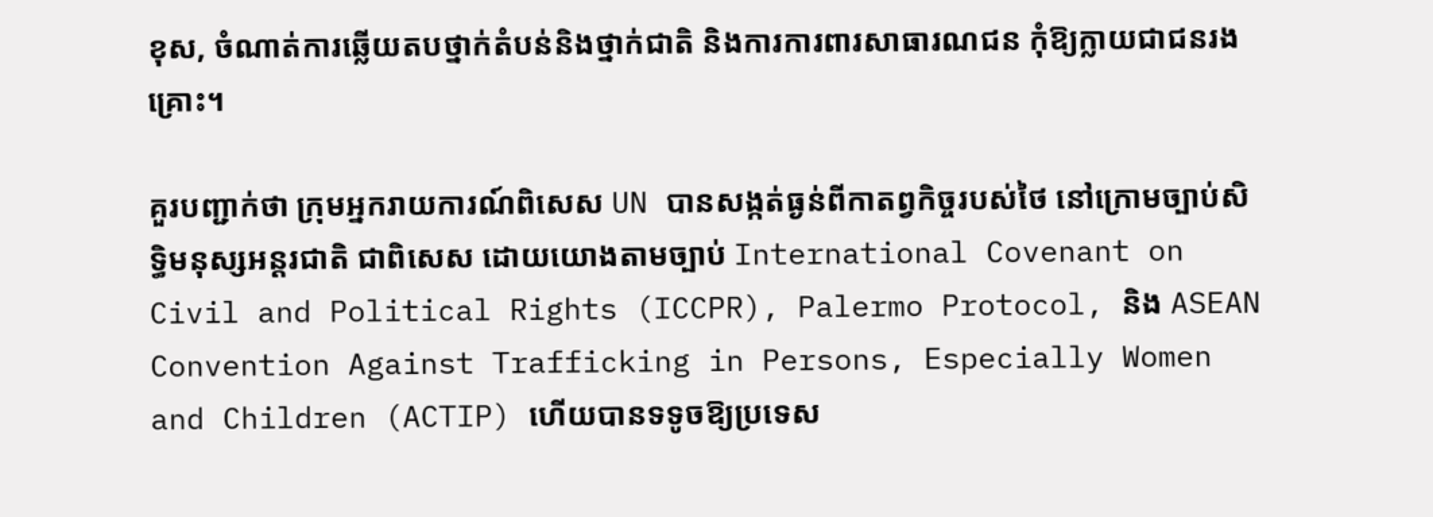ខុស, ចំណាត់ការឆ្លើយតបថ្នាក់តំបន់និងថ្នាក់ជាតិ និងការការពារសាធារណជន កុំឱ្យក្លាយជាជនរងគ្រោះ។

គួរបញ្ជាក់ថា ក្រុមអ្នករាយការណ៍ពិសេស UN បានសង្កត់ធ្ងន់ពីកាតព្វកិច្ចរបស់ថៃ នៅក្រោមច្បាប់សិទ្ធិមនុស្សអន្តរជាតិ ជាពិសេស ដោយយោងតាមច្បាប់ International Covenant on Civil and Political Rights (ICCPR), Palermo Protocol, និង ASEAN Convention Against Trafficking in Persons, Especially Women and Children (ACTIP) ហើយបានទទូចឱ្យប្រទេស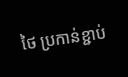ថៃ ប្រកាន់ខ្ជាប់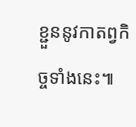ខ្ជួននូវកាតព្វកិច្ចទាំងនេះ៕